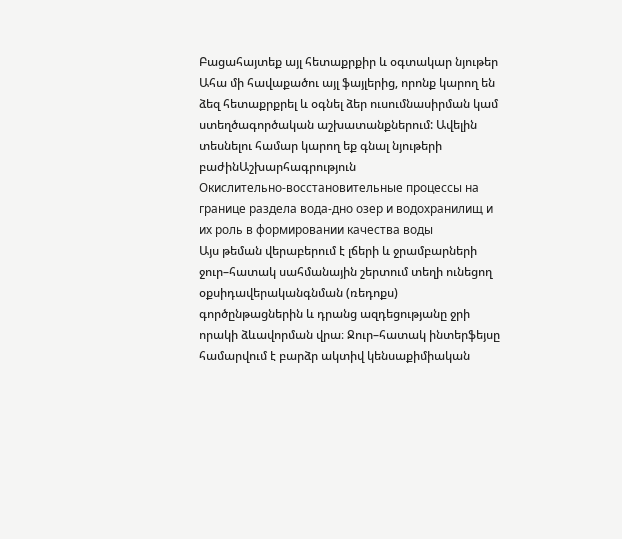Բացահայտեք այլ հետաքրքիր և օգտակար նյութեր
Ահա մի հավաքածու այլ ֆայլերից, որոնք կարող են ձեզ հետաքրքրել և օգնել ձեր ուսումնասիրման կամ ստեղծագործական աշխատանքներում: Ավելին տեսնելու համար կարող եք գնալ նյութերի բաժինԱշխարհագրություն
Окислительно-восстановительные процессы на границе раздела вода-дно озер и водохранилищ и их роль в формировании качества воды
Այս թեման վերաբերում է լճերի և ջրամբարների ջուր–հատակ սահմանային շերտում տեղի ունեցող օքսիդավերականգնման (ռեդոքս) գործընթացներին և դրանց ազդեցությանը ջրի որակի ձևավորման վրա։ Ջուր–հատակ ինտերֆեյսը համարվում է բարձր ակտիվ կենսաքիմիական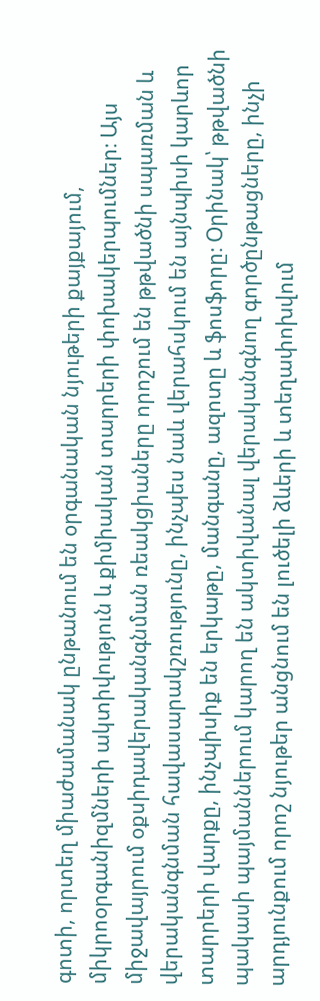գոտի, որտեղ միաժամանակ ընթանում են օրգանական նյութերի քայքայում, միկրոօրգանիզմների ակտիվություն և քիմիական տարրերի փոխակերպումներ։ Այս միջավայրում օքսիդավերականգնման ռեակցիաները որոշում են թթվածնի սպառման և վերականգնման հավասարակշռությունը, ինչպես նաև վերահսկում են այնպիսի կարևոր տարրերի վարքը, ինչպիսիք են երկաթը, մանգանը, ազոտը և ֆոսֆորը։ Օրինակ՝ թթվածնի պակասի պայմաններում կարող են ակտիվանալ վերականգնող գործընթացները, ինչի արդյունքում որոշ նյութեր անցնում են լուծելի ձևերի և տեղափոխվում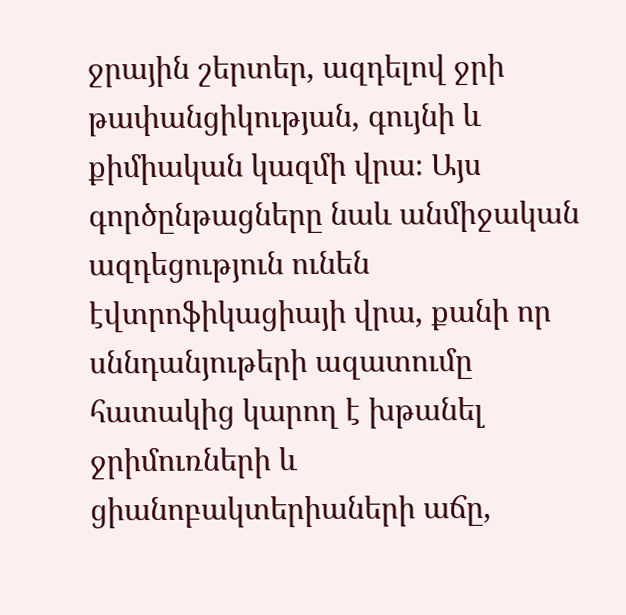ջրային շերտեր, ազդելով ջրի թափանցիկության, գույնի և քիմիական կազմի վրա։ Այս գործընթացները նաև անմիջական ազդեցություն ունեն էվտրոֆիկացիայի վրա, քանի որ սննդանյութերի ազատումը հատակից կարող է խթանել ջրիմուռների և ցիանոբակտերիաների աճը,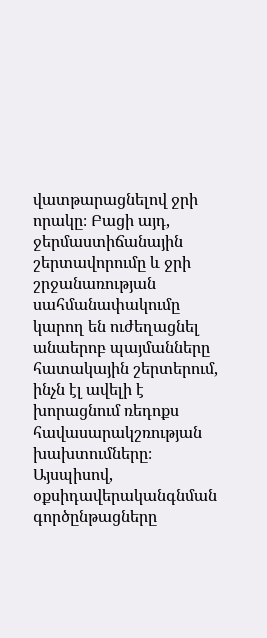վատթարացնելով ջրի որակը։ Բացի այդ, ջերմաստիճանային շերտավորումը և ջրի շրջանառության սահմանափակումը կարող են ուժեղացնել անաերոբ պայմանները հատակային շերտերում, ինչն էլ ավելի է խորացնում ռեդոքս հավասարակշռության խախտումները։ Այսպիսով, օքսիդավերականգնման գործընթացները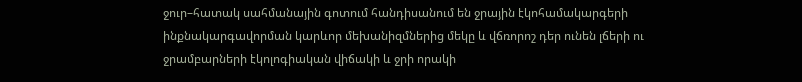ջուր–հատակ սահմանային գոտում հանդիսանում են ջրային էկոհամակարգերի ինքնակարգավորման կարևոր մեխանիզմներից մեկը և վճռորոշ դեր ունեն լճերի ու ջրամբարների էկոլոգիական վիճակի և ջրի որակի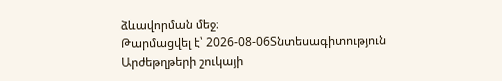ձևավորման մեջ։
Թարմացվել է՝ 2026-08-06Տնտեսագիտություն
Արժեթղթերի շուկայի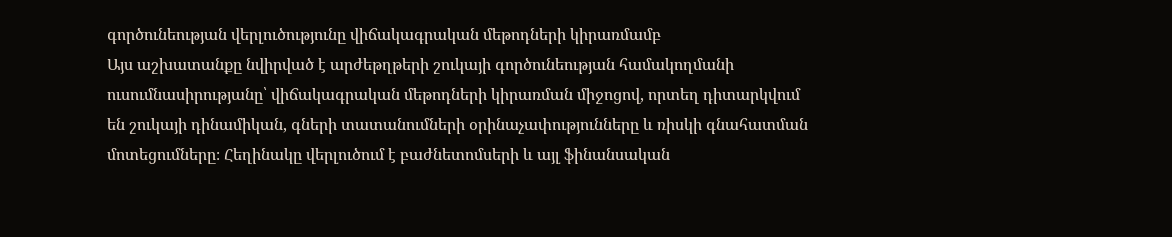գործունեության վերլուծությունը վիճակագրական մեթոդների կիրառմամբ
Այս աշխատանքը նվիրված է արժեթղթերի շուկայի գործունեության համակողմանի ուսումնասիրությանը՝ վիճակագրական մեթոդների կիրառման միջոցով, որտեղ դիտարկվում են շուկայի դինամիկան, գների տատանումների օրինաչափությունները և ռիսկի գնահատման մոտեցումները։ Հեղինակը վերլուծում է բաժնետոմսերի և այլ ֆինանսական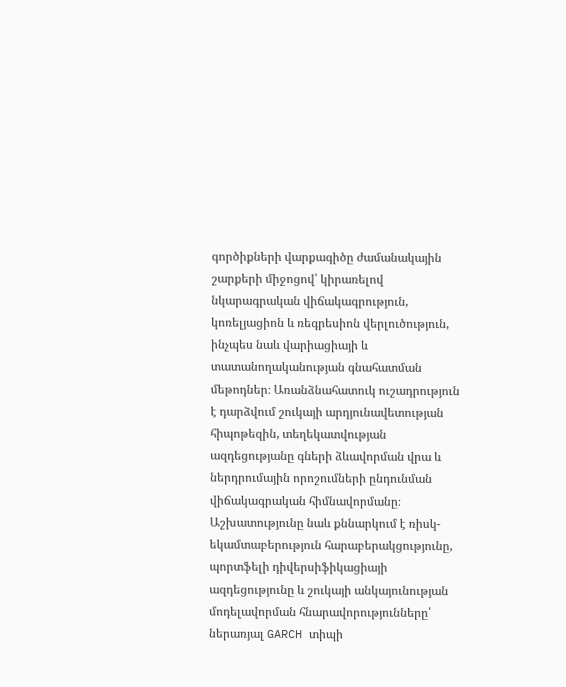գործիքների վարքագիծը ժամանակային շարքերի միջոցով՝ կիրառելով նկարագրական վիճակագրություն, կոռելյացիոն և ռեգրեսիոն վերլուծություն, ինչպես նաև վարիացիայի և տատանողականության գնահատման մեթոդներ։ Առանձնահատուկ ուշադրություն է դարձվում շուկայի արդյունավետության հիպոթեզին, տեղեկատվության ազդեցությանը գների ձևավորման վրա և ներդրումային որոշումների ընդունման վիճակագրական հիմնավորմանը։ Աշխատությունը նաև քննարկում է ռիսկ-եկամտաբերություն հարաբերակցությունը, պորտֆելի դիվերսիֆիկացիայի ազդեցությունը և շուկայի անկայունության մոդելավորման հնարավորությունները՝ ներառյալ GARCH տիպի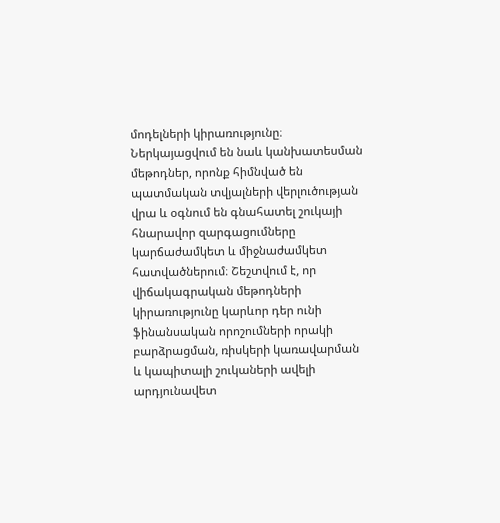մոդելների կիրառությունը։ Ներկայացվում են նաև կանխատեսման մեթոդներ, որոնք հիմնված են պատմական տվյալների վերլուծության վրա և օգնում են գնահատել շուկայի հնարավոր զարգացումները կարճաժամկետ և միջնաժամկետ հատվածներում։ Շեշտվում է, որ վիճակագրական մեթոդների կիրառությունը կարևոր դեր ունի ֆինանսական որոշումների որակի բարձրացման, ռիսկերի կառավարման և կապիտալի շուկաների ավելի արդյունավետ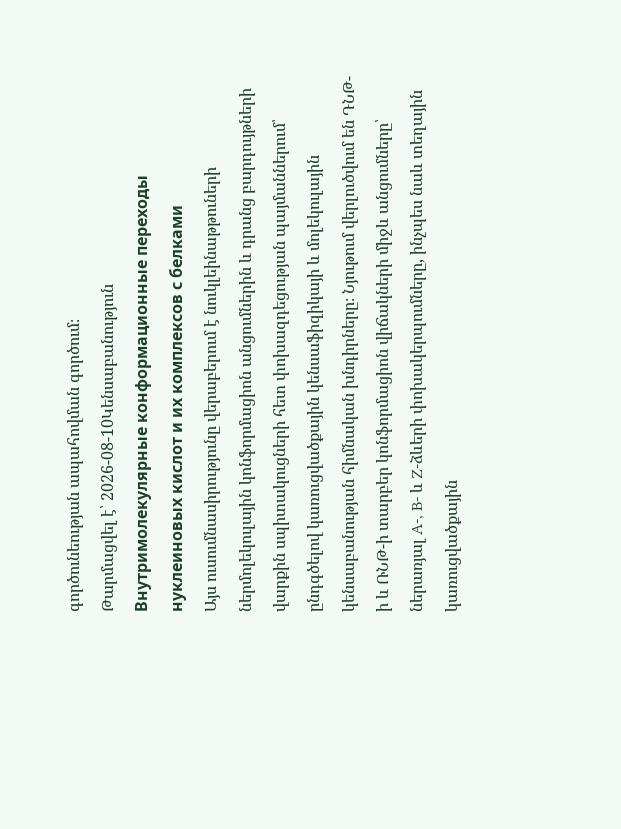գործունեության ապահովման գործում։
Թարմացվել է՝ 2026-08-10Կենսաբանություն
Внутримолекулярные конформационные переходы нуклеиновых кислот и их комплексов с белками
Այս ուսումնասիրությունը վերաբերում է նուկլեինաթթուների ներմոլեկուլային կոնֆորմացիոն անցումներին և դրանց բարդույթների վարքին սպիտակուցների հետ փոխազդեցության պայմաններում՝ ընդգծելով կառուցվածքային կենսաֆիզիկայի և մոլեկուլային կենսաբանության հիմնական խնդիրները։ Նյութում վերլուծվում են ԴՆԹ-ի և ՌՆԹ-ի տարբեր կոնֆորմացիոն վիճակների միջև անցումները՝ ներառյալ A-, B- և Z-ձևերի փոխակերպումները, ինչպես նաև տեղային կառուցվածքային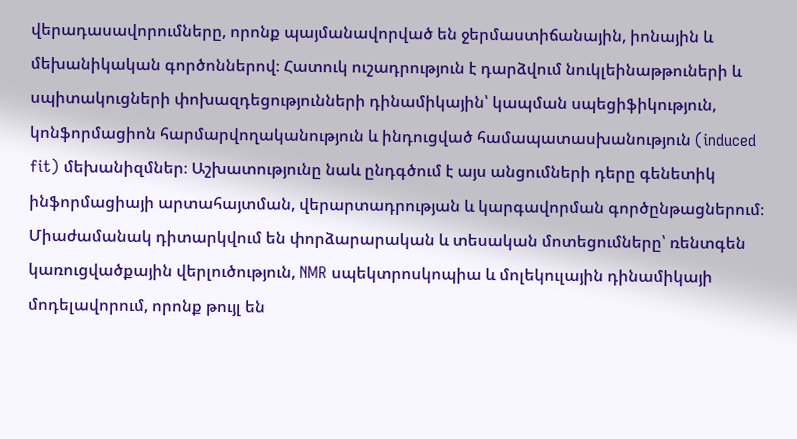վերադասավորումները, որոնք պայմանավորված են ջերմաստիճանային, իոնային և մեխանիկական գործոններով։ Հատուկ ուշադրություն է դարձվում նուկլեինաթթուների և սպիտակուցների փոխազդեցությունների դինամիկային՝ կապման սպեցիֆիկություն, կոնֆորմացիոն հարմարվողականություն և ինդուցված համապատասխանություն (induced fit) մեխանիզմներ։ Աշխատությունը նաև ընդգծում է այս անցումների դերը գենետիկ ինֆորմացիայի արտահայտման, վերարտադրության և կարգավորման գործընթացներում։ Միաժամանակ դիտարկվում են փորձարարական և տեսական մոտեցումները՝ ռենտգեն կառուցվածքային վերլուծություն, NMR սպեկտրոսկոպիա և մոլեկուլային դինամիկայի մոդելավորում, որոնք թույլ են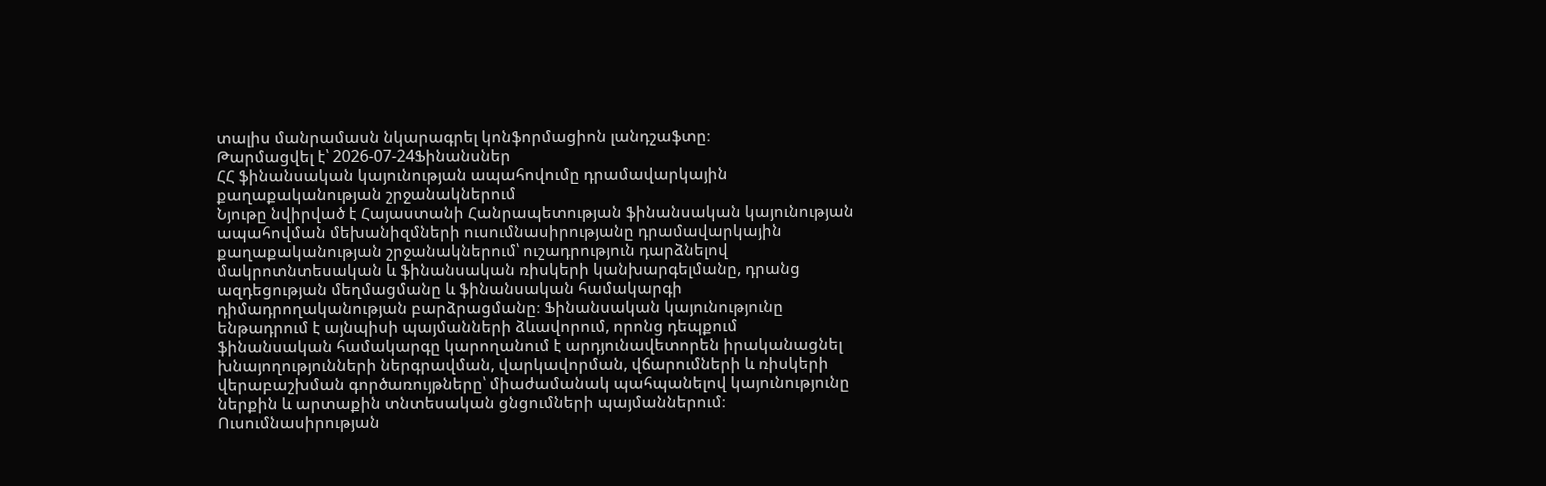տալիս մանրամասն նկարագրել կոնֆորմացիոն լանդշաֆտը։
Թարմացվել է՝ 2026-07-24Ֆինանսներ
ՀՀ ֆինանսական կայունության ապահովումը դրամավարկային քաղաքականության շրջանակներում
Նյութը նվիրված է Հայաստանի Հանրապետության ֆինանսական կայունության ապահովման մեխանիզմների ուսումնասիրությանը դրամավարկային քաղաքականության շրջանակներում՝ ուշադրություն դարձնելով մակրոտնտեսական և ֆինանսական ռիսկերի կանխարգելմանը, դրանց ազդեցության մեղմացմանը և ֆինանսական համակարգի դիմադրողականության բարձրացմանը։ Ֆինանսական կայունությունը ենթադրում է այնպիսի պայմանների ձևավորում, որոնց դեպքում ֆինանսական համակարգը կարողանում է արդյունավետորեն իրականացնել խնայողությունների ներգրավման, վարկավորման, վճարումների և ռիսկերի վերաբաշխման գործառույթները՝ միաժամանակ պահպանելով կայունությունը ներքին և արտաքին տնտեսական ցնցումների պայմաններում։ Ուսումնասիրության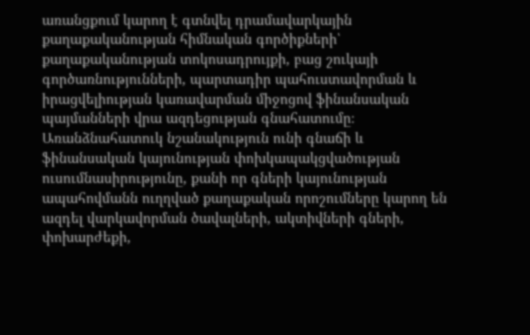առանցքում կարող է գտնվել դրամավարկային քաղաքականության հիմնական գործիքների՝ քաղաքականության տոկոսադրույքի, բաց շուկայի գործառնությունների, պարտադիր պահուստավորման և իրացվելիության կառավարման միջոցով ֆինանսական պայմանների վրա ազդեցության գնահատումը։ Առանձնահատուկ նշանակություն ունի գնաճի և ֆինանսական կայունության փոխկապակցվածության ուսումնասիրությունը, քանի որ գների կայունության ապահովմանն ուղղված քաղաքական որոշումները կարող են ազդել վարկավորման ծավալների, ակտիվների գների, փոխարժեքի,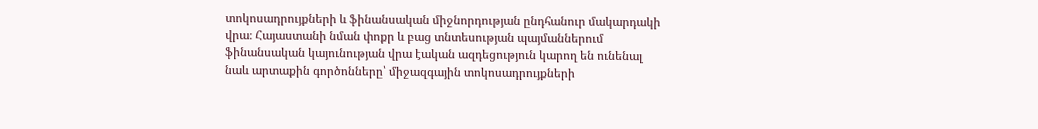տոկոսադրույքների և ֆինանսական միջնորդության ընդհանուր մակարդակի վրա։ Հայաստանի նման փոքր և բաց տնտեսության պայմաններում ֆինանսական կայունության վրա էական ազդեցություն կարող են ունենալ նաև արտաքին գործոնները՝ միջազգային տոկոսադրույքների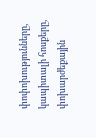փոփոխությունները, կապիտալի հոսքերը, փոխարժեքային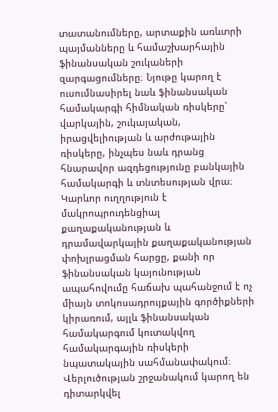տատանումները, արտաքին առևտրի պայմանները և համաշխարհային ֆինանսական շուկաների զարգացումները։ Նյութը կարող է ուսումնասիրել նաև ֆինանսական համակարգի հիմնական ռիսկերը՝ վարկային, շուկայական, իրացվելիության և արժութային ռիսկերը, ինչպես նաև դրանց հնարավոր ազդեցությունը բանկային համակարգի և տնտեսության վրա։ Կարևոր ուղղություն է մակրոպրուդենցիալ քաղաքականության և դրամավարկային քաղաքականության փոխլրացման հարցը, քանի որ ֆինանսական կայունության ապահովումը հաճախ պահանջում է ոչ միայն տոկոսադրույքային գործիքների կիրառում, այլև ֆինանսական համակարգում կուտակվող համակարգային ռիսկերի նպատակային սահմանափակում։ Վերլուծության շրջանակում կարող են դիտարկվել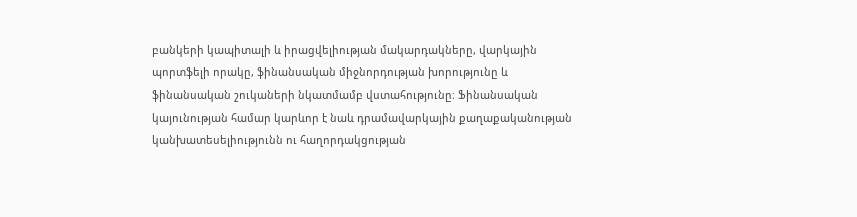բանկերի կապիտալի և իրացվելիության մակարդակները, վարկային պորտֆելի որակը, ֆինանսական միջնորդության խորությունը և ֆինանսական շուկաների նկատմամբ վստահությունը։ Ֆինանսական կայունության համար կարևոր է նաև դրամավարկային քաղաքականության կանխատեսելիությունն ու հաղորդակցության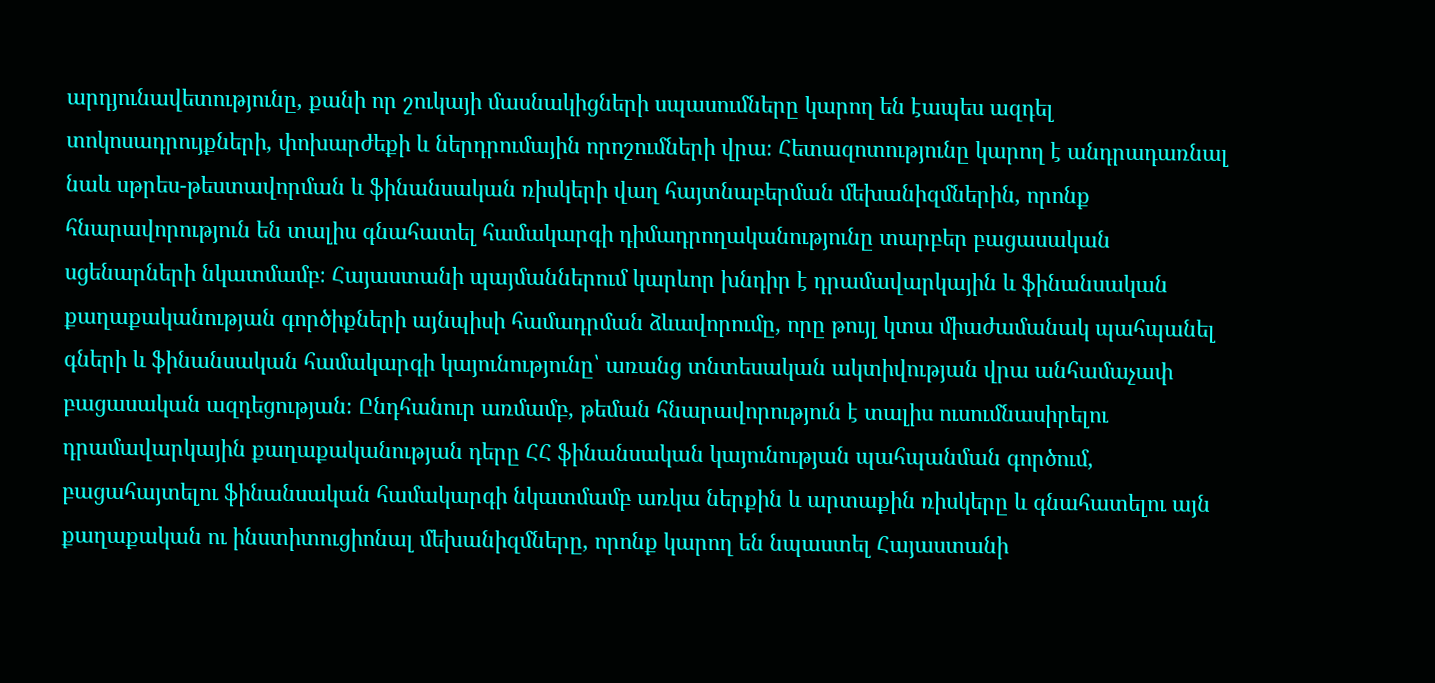արդյունավետությունը, քանի որ շուկայի մասնակիցների սպասումները կարող են էապես ազդել տոկոսադրույքների, փոխարժեքի և ներդրումային որոշումների վրա։ Հետազոտությունը կարող է անդրադառնալ նաև սթրես-թեստավորման և ֆինանսական ռիսկերի վաղ հայտնաբերման մեխանիզմներին, որոնք հնարավորություն են տալիս գնահատել համակարգի դիմադրողականությունը տարբեր բացասական սցենարների նկատմամբ։ Հայաստանի պայմաններում կարևոր խնդիր է դրամավարկային և ֆինանսական քաղաքականության գործիքների այնպիսի համադրման ձևավորումը, որը թույլ կտա միաժամանակ պահպանել գների և ֆինանսական համակարգի կայունությունը՝ առանց տնտեսական ակտիվության վրա անհամաչափ բացասական ազդեցության։ Ընդհանուր առմամբ, թեման հնարավորություն է տալիս ուսումնասիրելու դրամավարկային քաղաքականության դերը ՀՀ ֆինանսական կայունության պահպանման գործում, բացահայտելու ֆինանսական համակարգի նկատմամբ առկա ներքին և արտաքին ռիսկերը և գնահատելու այն քաղաքական ու ինստիտուցիոնալ մեխանիզմները, որոնք կարող են նպաստել Հայաստանի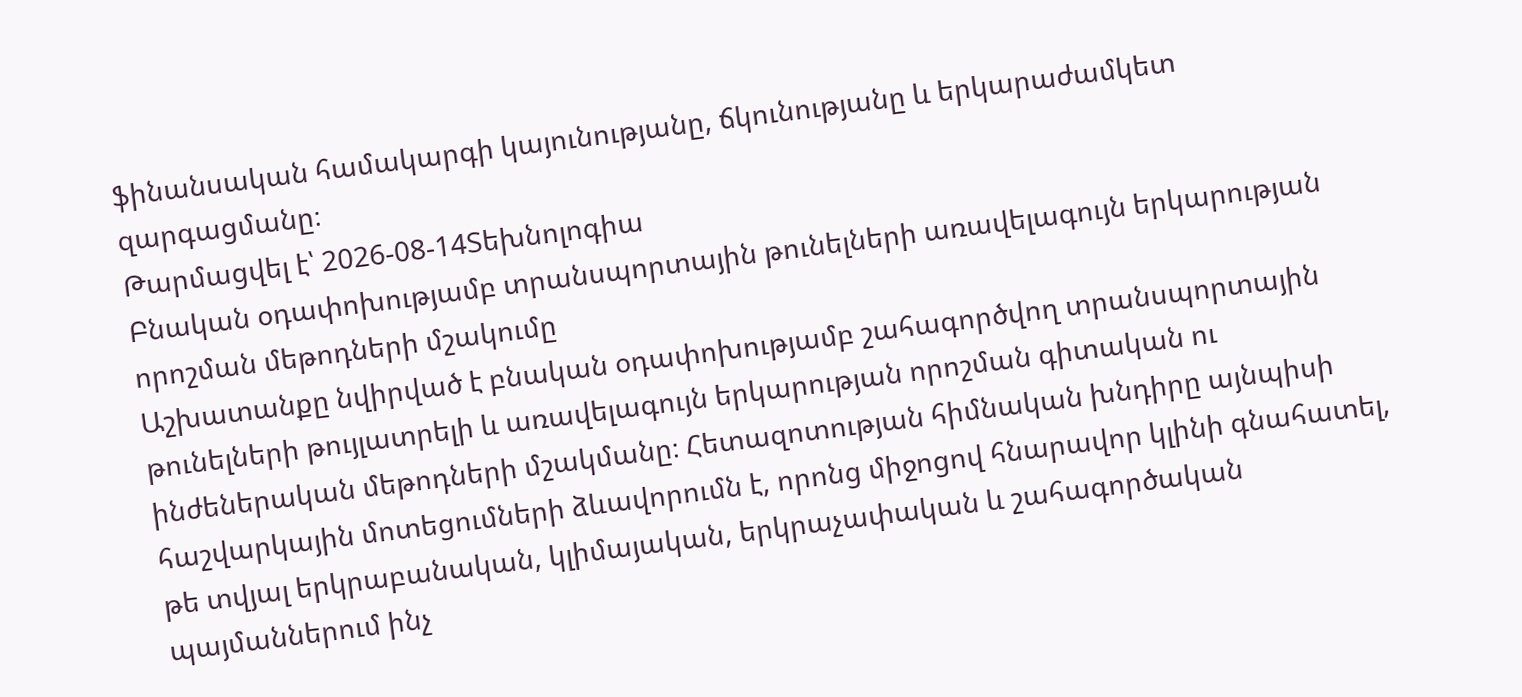ֆինանսական համակարգի կայունությանը, ճկունությանը և երկարաժամկետ զարգացմանը։
Թարմացվել է՝ 2026-08-14Տեխնոլոգիա
Բնական օդափոխությամբ տրանսպորտային թունելների առավելագույն երկարության որոշման մեթոդների մշակումը
Աշխատանքը նվիրված է բնական օդափոխությամբ շահագործվող տրանսպորտային թունելների թույլատրելի և առավելագույն երկարության որոշման գիտական ու ինժեներական մեթոդների մշակմանը։ Հետազոտության հիմնական խնդիրը այնպիսի հաշվարկային մոտեցումների ձևավորումն է, որոնց միջոցով հնարավոր կլինի գնահատել, թե տվյալ երկրաբանական, կլիմայական, երկրաչափական և շահագործական պայմաններում ինչ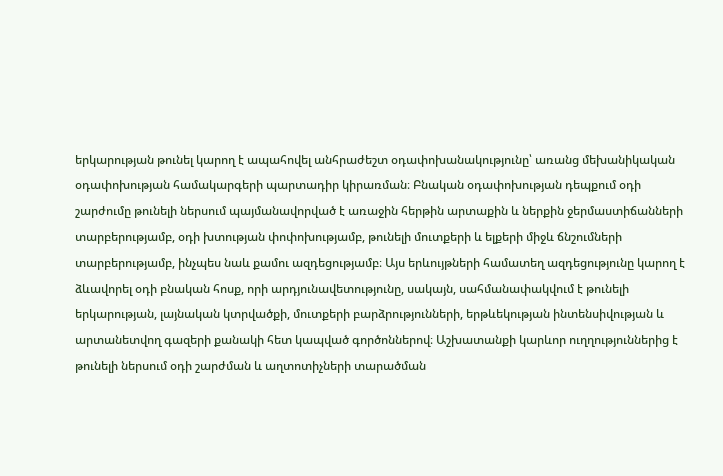երկարության թունել կարող է ապահովել անհրաժեշտ օդափոխանակությունը՝ առանց մեխանիկական օդափոխության համակարգերի պարտադիր կիրառման։ Բնական օդափոխության դեպքում օդի շարժումը թունելի ներսում պայմանավորված է առաջին հերթին արտաքին և ներքին ջերմաստիճանների տարբերությամբ, օդի խտության փոփոխությամբ, թունելի մուտքերի և ելքերի միջև ճնշումների տարբերությամբ, ինչպես նաև քամու ազդեցությամբ։ Այս երևույթների համատեղ ազդեցությունը կարող է ձևավորել օդի բնական հոսք, որի արդյունավետությունը, սակայն, սահմանափակվում է թունելի երկարության, լայնական կտրվածքի, մուտքերի բարձրությունների, երթևեկության ինտենսիվության և արտանետվող գազերի քանակի հետ կապված գործոններով։ Աշխատանքի կարևոր ուղղություններից է թունելի ներսում օդի շարժման և աղտոտիչների տարածման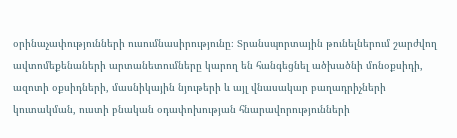օրինաչափությունների ուսումնասիրությունը։ Տրանսպորտային թունելներում շարժվող ավտոմեքենաների արտանետումները կարող են հանգեցնել ածխածնի մոնօքսիդի, ազոտի օքսիդների, մասնիկային նյութերի և այլ վնասակար բաղադրիչների կուտակման, ուստի բնական օդափոխության հնարավորությունների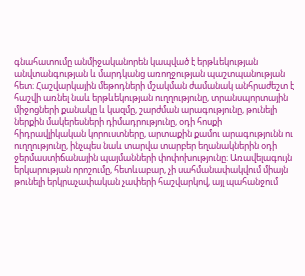գնահատումը անմիջականորեն կապված է երթևեկության անվտանգության և մարդկանց առողջության պաշտպանության հետ։ Հաշվարկային մեթոդների մշակման ժամանակ անհրաժեշտ է հաշվի առնել նաև երթևեկության ուղղությունը, տրանսպորտային միջոցների քանակը և կազմը, շարժման արագությունը, թունելի ներքին մակերեսների դիմադրությունը, օդի հոսքի հիդրավլիկական կորուստները, արտաքին քամու արագությունն ու ուղղությունը, ինչպես նաև տարվա տարբեր եղանակներին օդի ջերմաստիճանային պայմանների փոփոխությունը։ Առավելագույն երկարության որոշումը, հետևաբար, չի սահմանափակվում միայն թունելի երկրաչափական չափերի հաշվարկով, այլ պահանջում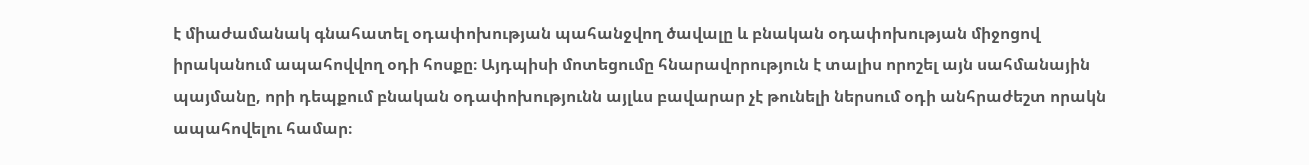է միաժամանակ գնահատել օդափոխության պահանջվող ծավալը և բնական օդափոխության միջոցով իրականում ապահովվող օդի հոսքը։ Այդպիսի մոտեցումը հնարավորություն է տալիս որոշել այն սահմանային պայմանը, որի դեպքում բնական օդափոխությունն այլևս բավարար չէ թունելի ներսում օդի անհրաժեշտ որակն ապահովելու համար։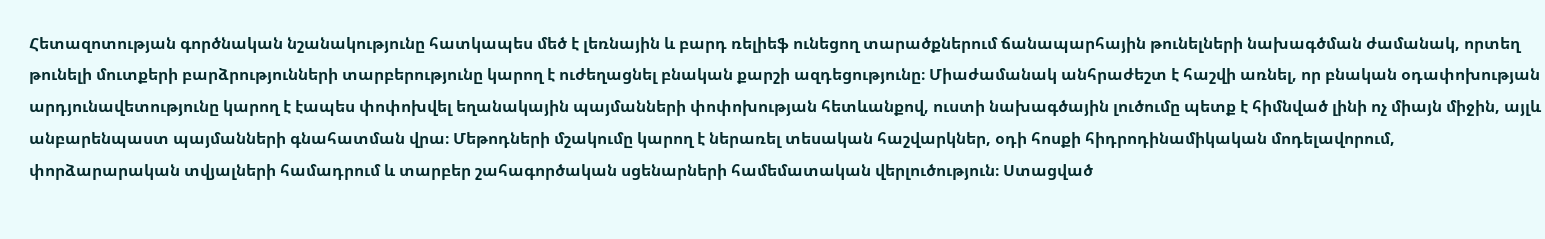Հետազոտության գործնական նշանակությունը հատկապես մեծ է լեռնային և բարդ ռելիեֆ ունեցող տարածքներում ճանապարհային թունելների նախագծման ժամանակ, որտեղ թունելի մուտքերի բարձրությունների տարբերությունը կարող է ուժեղացնել բնական քարշի ազդեցությունը։ Միաժամանակ անհրաժեշտ է հաշվի առնել, որ բնական օդափոխության արդյունավետությունը կարող է էապես փոփոխվել եղանակային պայմանների փոփոխության հետևանքով, ուստի նախագծային լուծումը պետք է հիմնված լինի ոչ միայն միջին, այլև անբարենպաստ պայմանների գնահատման վրա։ Մեթոդների մշակումը կարող է ներառել տեսական հաշվարկներ, օդի հոսքի հիդրոդինամիկական մոդելավորում, փորձարարական տվյալների համադրում և տարբեր շահագործական սցենարների համեմատական վերլուծություն։ Ստացված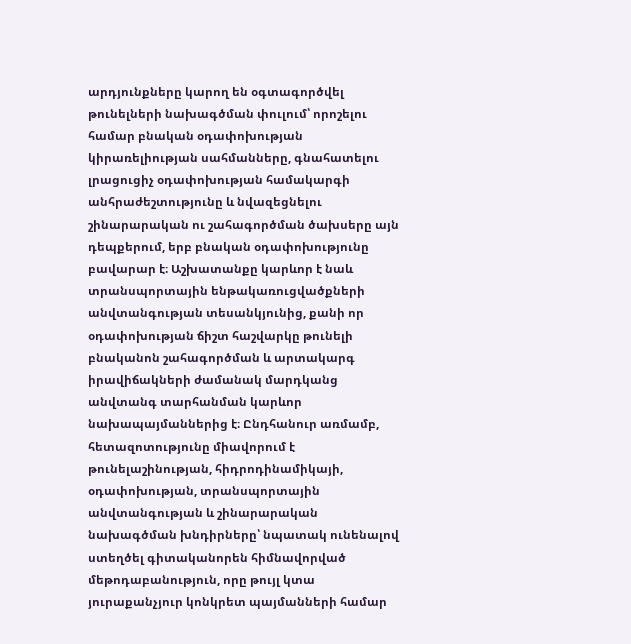արդյունքները կարող են օգտագործվել թունելների նախագծման փուլում՝ որոշելու համար բնական օդափոխության կիրառելիության սահմանները, գնահատելու լրացուցիչ օդափոխության համակարգի անհրաժեշտությունը և նվազեցնելու շինարարական ու շահագործման ծախսերը այն դեպքերում, երբ բնական օդափոխությունը բավարար է։ Աշխատանքը կարևոր է նաև տրանսպորտային ենթակառուցվածքների անվտանգության տեսանկյունից, քանի որ օդափոխության ճիշտ հաշվարկը թունելի բնականոն շահագործման և արտակարգ իրավիճակների ժամանակ մարդկանց անվտանգ տարհանման կարևոր նախապայմաններից է։ Ընդհանուր առմամբ, հետազոտությունը միավորում է թունելաշինության, հիդրոդինամիկայի, օդափոխության, տրանսպորտային անվտանգության և շինարարական նախագծման խնդիրները՝ նպատակ ունենալով ստեղծել գիտականորեն հիմնավորված մեթոդաբանություն, որը թույլ կտա յուրաքանչյուր կոնկրետ պայմանների համար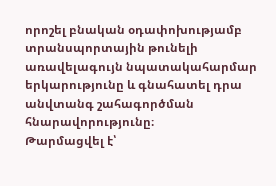որոշել բնական օդափոխությամբ տրանսպորտային թունելի առավելագույն նպատակահարմար երկարությունը և գնահատել դրա անվտանգ շահագործման հնարավորությունը։
Թարմացվել է՝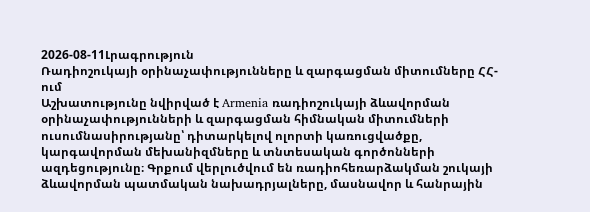2026-08-11Լրագրություն
Ռադիոշուկայի օրինաչափությունները և զարգացման միտումները ՀՀ-ում
Աշխատությունը նվիրված է Armenia ռադիոշուկայի ձևավորման օրինաչափությունների և զարգացման հիմնական միտումների ուսումնասիրությանը՝ դիտարկելով ոլորտի կառուցվածքը, կարգավորման մեխանիզմները և տնտեսական գործոնների ազդեցությունը։ Գրքում վերլուծվում են ռադիոհեռարձակման շուկայի ձևավորման պատմական նախադրյալները, մասնավոր և հանրային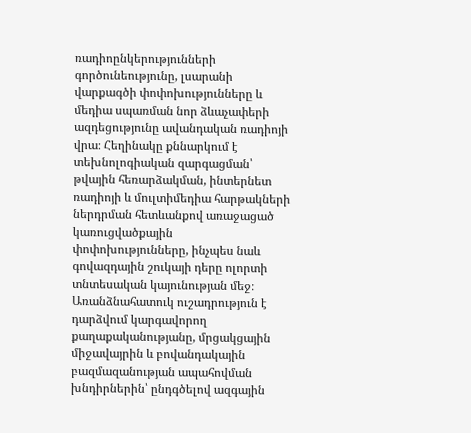ռադիոընկերությունների գործունեությունը, լսարանի վարքագծի փոփոխությունները և մեդիա սպառման նոր ձևաչափերի ազդեցությունը ավանդական ռադիոյի վրա։ Հեղինակը քննարկում է տեխնոլոգիական զարգացման՝ թվային հեռարձակման, ինտերնետ ռադիոյի և մուլտիմեդիա հարթակների ներդրման հետևանքով առաջացած կառուցվածքային փոփոխությունները, ինչպես նաև գովազդային շուկայի դերը ոլորտի տնտեսական կայունության մեջ։ Առանձնահատուկ ուշադրություն է դարձվում կարգավորող քաղաքականությանը, մրցակցային միջավայրին և բովանդակային բազմազանության ապահովման խնդիրներին՝ ընդգծելով ազգային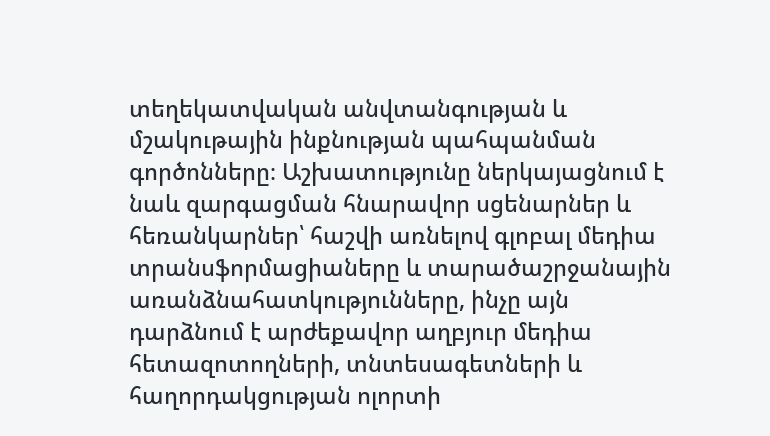տեղեկատվական անվտանգության և մշակութային ինքնության պահպանման գործոնները։ Աշխատությունը ներկայացնում է նաև զարգացման հնարավոր սցենարներ և հեռանկարներ՝ հաշվի առնելով գլոբալ մեդիա տրանսֆորմացիաները և տարածաշրջանային առանձնահատկությունները, ինչը այն դարձնում է արժեքավոր աղբյուր մեդիա հետազոտողների, տնտեսագետների և հաղորդակցության ոլորտի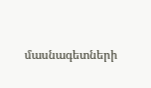մասնագետների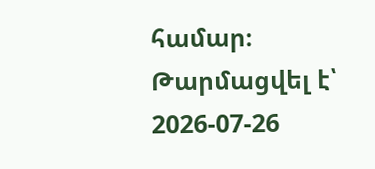համար։
Թարմացվել է՝ 2026-07-26